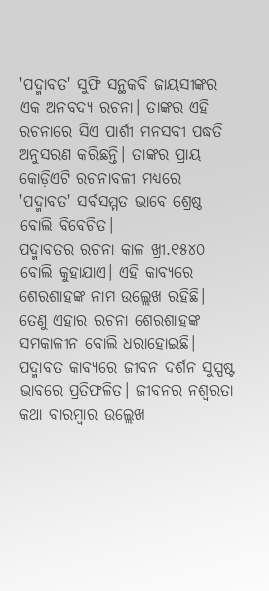'ପଦ୍ମାବତ' ସୁଫି ସନ୍ଥକବି ଜାୟସୀଙ୍କର ଏକ ଅନବଦ୍ୟ ରଚନା। ତାଙ୍କର ଏହି ରଚନାରେ ସିଏ ପାର୍ଶୀ ମନସବୀ ପଦ୍ଧତି ଅନୁସରଣ କରିଛନ୍ତି। ତାଙ୍କର ପ୍ରାୟ କୋଡ଼ିଏଟି ରଚନାବଳୀ ମଧ୍ୟରେ 'ପଦ୍ମାବତ' ସର୍ବସମ୍ମତ ଭାବେ ଶ୍ରେଷ୍ଠ ବୋଲି ବିବେଚିତ।
ପଦ୍ମାବତର ରଚନା କାଳ ଖ୍ରୀ.୧୫୪୦ ବୋଲି କୁହାଯାଏ। ଏହି କାବ୍ୟରେ ଶେରଶାହଙ୍କ ନାମ ଉଲ୍ଲେଖ ରହିଛି। ତେଣୁ ଏହାର ରଚନା ଶେରଶାହଙ୍କ ସମକାଳୀନ ବୋଲି ଧରାହୋଇଛି।
ପଦ୍ମାବତ କାବ୍ୟରେ ଜୀବନ ଦର୍ଶନ ସୁସ୍ପଷ୍ଟ ଭାବରେ ପ୍ରତିଫଳିତ। ଜୀବନର ନଶ୍ୱରତା କଥା ବାରମ୍ବାର ଉଲ୍ଲେଖ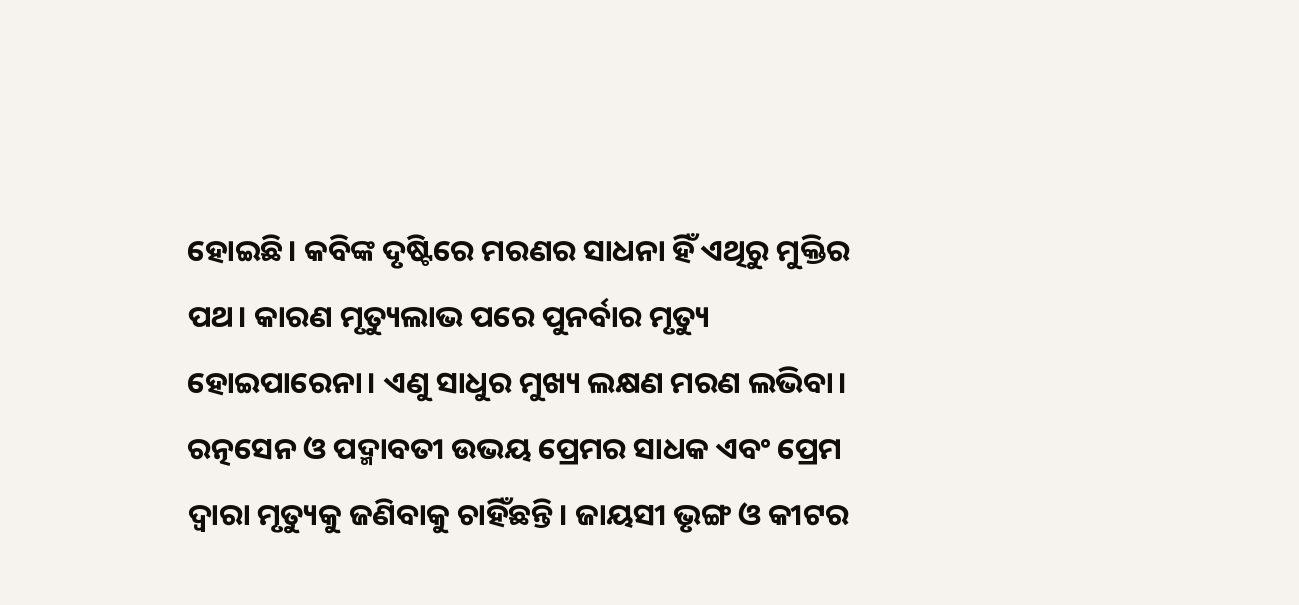ହୋଇଛି। କବିଙ୍କ ଦୃଷ୍ଟିରେ ମରଣର ସାଧନା ହିଁ ଏଥିରୁ ମୁକ୍ତିର ପଥ। କାରଣ ମୃତ୍ୟୁଲାଭ ପରେ ପୁନର୍ବାର ମୃତ୍ୟୁ ହୋଇପାରେନା। ଏଣୁ ସାଧୁର ମୁଖ୍ୟ ଲକ୍ଷଣ ମରଣ ଲଭିବା। ରତ୍ନସେନ ଓ ପଦ୍ମାବତୀ ଉଭୟ ପ୍ରେମର ସାଧକ ଏବଂ ପ୍ରେମ ଦ୍ୱାରା ମୃତ୍ୟୁକୁ ଜଣିବାକୁ ଚାହିଁଛନ୍ତି। ଜାୟସୀ ଭୃଙ୍ଗ ଓ କୀଟର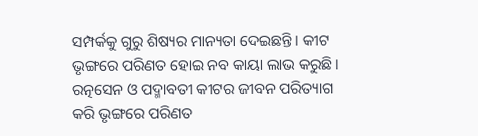ସମ୍ପର୍କକୁ ଗୁରୁ ଶିଷ୍ୟର ମାନ୍ୟତା ଦେଇଛନ୍ତି। କୀଟ ଭୃଙ୍ଗରେ ପରିଣତ ହୋଇ ନବ କାୟା ଲାଭ କରୁଛି। ରତ୍ନସେନ ଓ ପଦ୍ମାବତୀ କୀଟର ଜୀବନ ପରିତ୍ୟାଗ କରି ଭୃଙ୍ଗରେ ପରିଣତ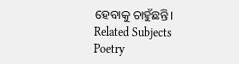ହେବାକୁ ଚାହୁଁଛନ୍ତି।
Related Subjects
Poetry